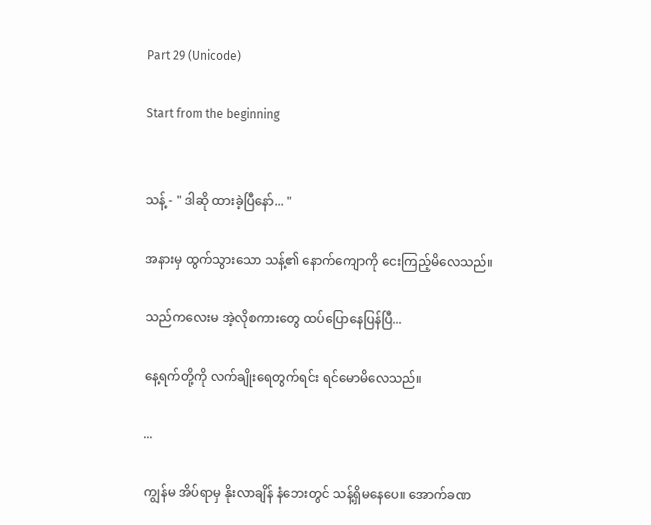Part 29 (Unicode)

Start from the beginning


သန့် - " ဒါဆို ထားခဲ့ပြီနော်... "

အနားမှ ထွက်သွားသော သန့်၏ နောက်ကျောကို ငေးကြည့်မိလေသည်။

သည်ကလေးမ အဲ့လိုစကားတွေ ထပ်ပြောနေပြန်ပြီ...

နေ့ရက်တို့ကို လက်ချိုးရေတွက်ရင်း ရင်မောမိလေသည်။

...

ကျွန်မ အိပ်ရာမှ နိုးလာချိန် နံဘေးတွင် သန့်ရှိမနေပေ။ အောက်ခဏ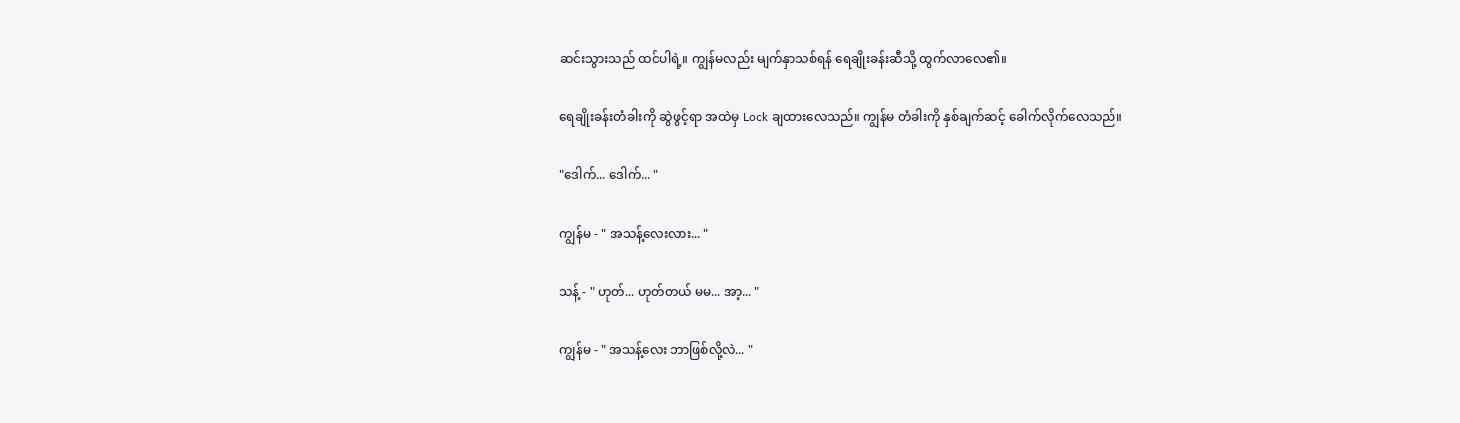ဆင်းသွားသည် ထင်ပါရဲ့။ ကျွန်မလည်း မျက်နှာသစ်ရန် ရေချိုးခန်းဆီသို့ ထွက်လာလေ၏။

ရေချိုးခန်းတံခါးကို ဆွဲဖွင့်ရာ အထဲမှ Lock ချထားလေသည်။ ကျွန်မ တံခါးကို နှစ်ချက်ဆင့် ခေါက်လိုက်လေသည်။

"ဒေါက်... ဒေါက်... "

ကျွန်မ - " အသန့်လေးလား... "

သန့် - " ဟုတ်... ဟုတ်တယ် မမ... အာ့... "

ကျွန်မ - " အသန့်လေး ဘာဖြစ်လို့လဲ... "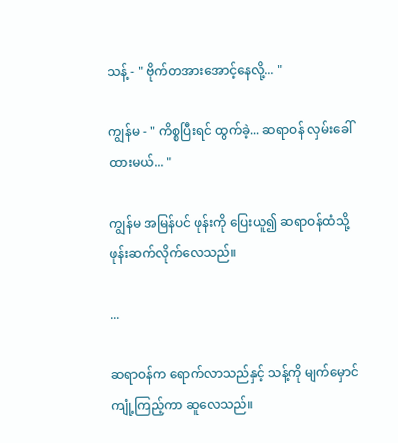သန့် - " ဗိုက်တအားအောင့်နေလို့... "

ကျွန်မ - " ကိစ္စပြီးရင် ထွက်ခဲ့... ဆရာဝန် လှမ်းခေါ်ထားမယ်... "

ကျွန်မ အမြန်ပင် ဖုန်းကို ပြေးယူ၍ ဆရာဝန်ထံသို့ ဖုန်းဆက်လိုက်လေသည်။

...

ဆရာဝန်က ရောက်လာသည်နှင့် သန့်ကို မျက်မှောင်ကျုံ့ကြည့်ကာ ဆူလေသည်။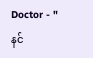Doctor - " နင်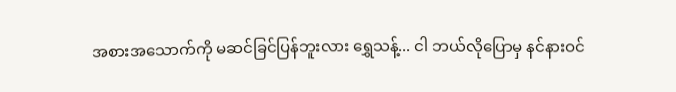အစားအသောက်ကို မဆင်ခြင်ပြန်ဘူးလား ရွှေသန့်... ငါ ဘယ်လိုပြောမှ နင်နားဝင်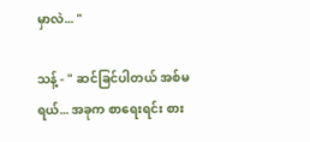မှာလဲ... "

သန့် - " ဆင်ခြင်ပါတယ် အစ်မရယ်... အခုက စာရေးရင်း စား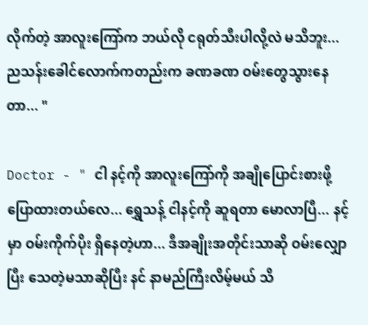လိုက်တဲ့ အာလူးကြော်က ဘယ်လို ငရုတ်သီးပါလို့လဲ မသိဘူး... ညသန်းခေါင်လောက်ကတည်းက ခဏခဏ ဝမ်းတွေသွားနေတာ... "

Doctor - " ငါ နင့်ကို အာလူးကြော်ကို အချိုပြောင်းစားဖို့ ပြောထားတယ်လေ... ရွှေသန့် ငါနင့်ကို ဆူရတာ မောလာပြီ... နင့်မှာ ဝမ်းကိုက်ပိုး ရှိနေတဲ့ဟာ... ဒီအချိုးအတိုင်းသာဆို ဝမ်းလျှောပြီး သေတဲ့မသာဆိုပြီး နင် နာမည်ကြီးလိမ့်မယ် သိ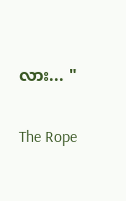လား... "

The Rope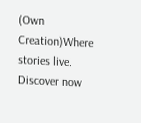(Own Creation)Where stories live. Discover now